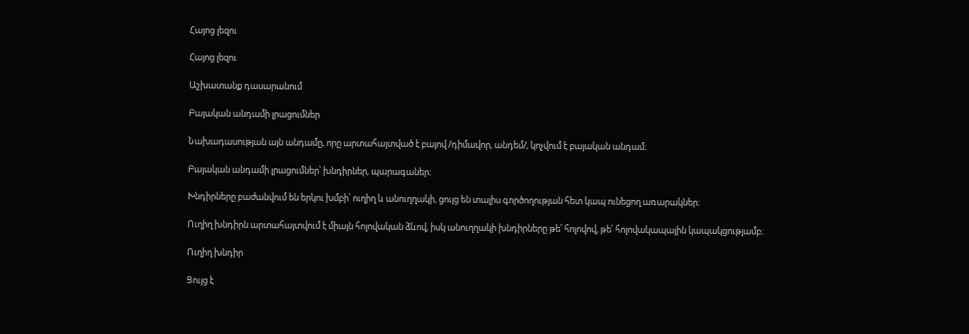Հայոց լեզու

Հայոց լեզու

Աշխատանք դասարանում

Բայական անդամի լրացումներ

Նախադասության այն անդամը, որը արտահայտված է բայով /դիմավոր, անդեմ/, կոչվում է բայական անդամ։

Բայական անդամի լրացումներ՝ խնդիրներ, պարագաներ։

Խնդիրները բաժանվում են երկու խմբի՝ ուղիղ և անուղղակի, ցույց են տալիս գործողության հետ կապ ունեցող առարակներ։

Ուղիղ խնդիրն արտահայտվում է միայն հոլովական ձևով, իսկ անուղղակի խնդիրները թե՛ հոլովով, թե՛ հոլովակապային կապակցությամբ։

Ուղիղ խնդիր

Ցույց է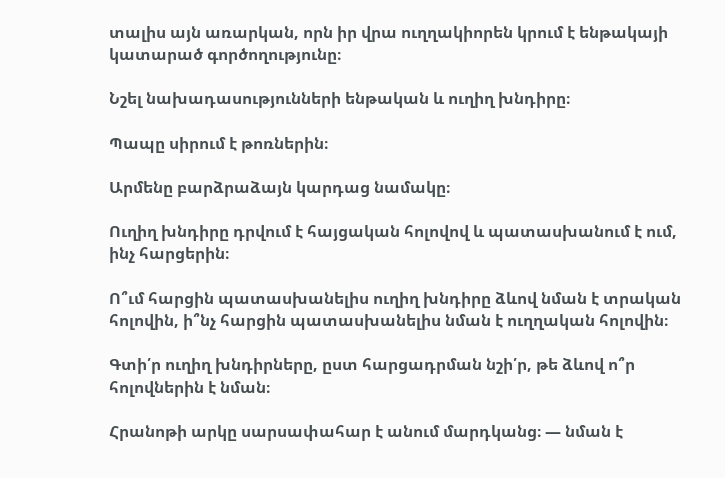տալիս այն առարկան, որն իր վրա ուղղակիորեն կրում է ենթակայի կատարած գործողությունը։

Նշել նախադասությունների ենթական և ուղիղ խնդիրը։

Պապը սիրում է թոռներին։

Արմենը բարձրաձայն կարդաց նամակը։

Ուղիղ խնդիրը դրվում է հայցական հոլովով և պատասխանում է ում, ինչ հարցերին։

Ո՞ւմ հարցին պատասխանելիս ուղիղ խնդիրը ձևով նման է տրական հոլովին, ի՞նչ հարցին պատասխանելիս նման է ուղղական հոլովին։

Գտի՛ր ուղիղ խնդիրները, ըստ հարցադրման նշի՛ր, թե ձևով ո՞ր հոլովներին է նման։

Հրանոթի արկը սարսափահար է անում մարդկանց։ — նման է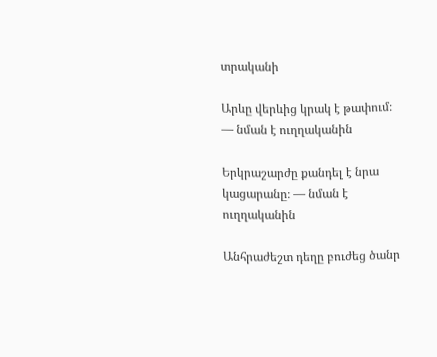տրականի

Արևը վերևից կրակ է թափում։ — նման է ուղղականին

Երկրաշարժը քանդել է նրա կացարանը։ — նման է ուղղականին

Անհրաժեշտ դեղը բուժեց ծանր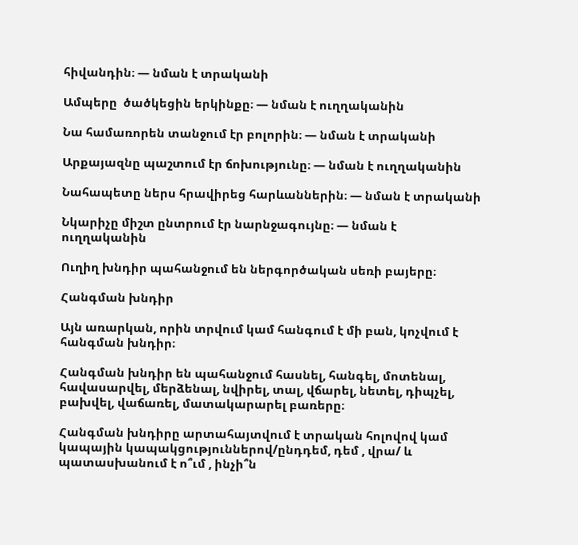հիվանդին։ — նման է տրականի

Ամպերը  ծածկեցին երկինքը։ — նման է ուղղականին

Նա համառորեն տանջում էր բոլորին։ — նման է տրականի

Արքայազնը պաշտում էր ճոխությունը։ — նման է ուղղականին

Նահապետը ներս հրավիրեց հարևաններին։ — նման է տրականի

Նկարիչը միշտ ընտրում էր նարնջագույնը։ — նման է ուղղականին

Ուղիղ խնդիր պահանջում են ներգործական սեռի բայերը։

Հանգման խնդիր

Այն առարկան, որին տրվում կամ հանգում է մի բան, կոչվում է հանգման խնդիր։

Հանգման խնդիր են պահանջում հասնել, հանգել, մոտենալ, հավասարվել, մերձենալ, նվիրել, տալ, վճարել, նետել, դիպչել, բախվել, վաճառել, մատակարարել բառերը։

Հանգման խնդիրը արտահայտվում է տրական հոլովով կամ կապային կապակցություններով/ընդդեմ, դեմ , վրա/ և պատասխանում է ո՞ւմ , ինչի՞ն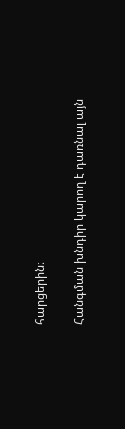հարցերին։

Հանգման խնդիր կարող է դառնալ այն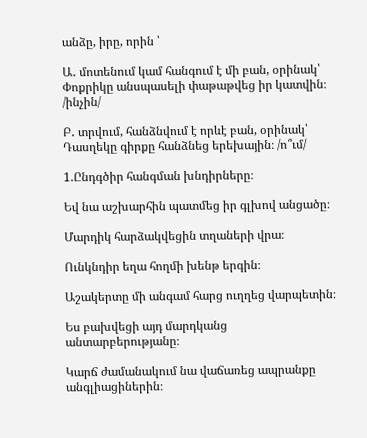անձը, իրը, որին ՝

Ա․ մոտենում կամ հանգում է մի բան, օրինակ՝ Փոքրիկը անսպասելի փաթաթվեց իր կատվին։ /ինչին/

Բ․ տրվում, հանձնվում է որևէ բան, օրինակ՝ Դասղեկը գիրքը հանձնեց երեխային։ /ո՞ւմ/

1.Ընդգծիր հանգման խնդիրները։

Եվ նա աշխարհին պատմեց իր գլխով անցածը։

Մարդիկ հարձակվեցին տղաների վրա։

Ունկնդիր եղա հողմի խենթ երգին։

Աշակերտը մի անգամ հարց ուղղեց վարպետին։

Ես բախվեցի այդ մարդկանց անտարբերությանը։

Կարճ ժամանակում նա վաճառեց ապրանքը անգլիացիներին։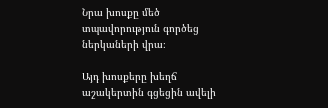Նրա խոսքը մեծ տպավորություն գործեց ներկաների վրա։

Այդ խոսքերը խեղճ աշակերտին գցեցին ավելի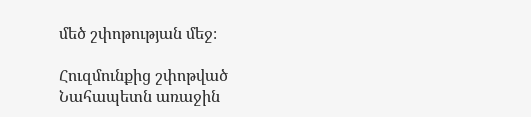մեծ շփոթության մեջ։

Հուզմունքից շփոթված Նահապետն առաջին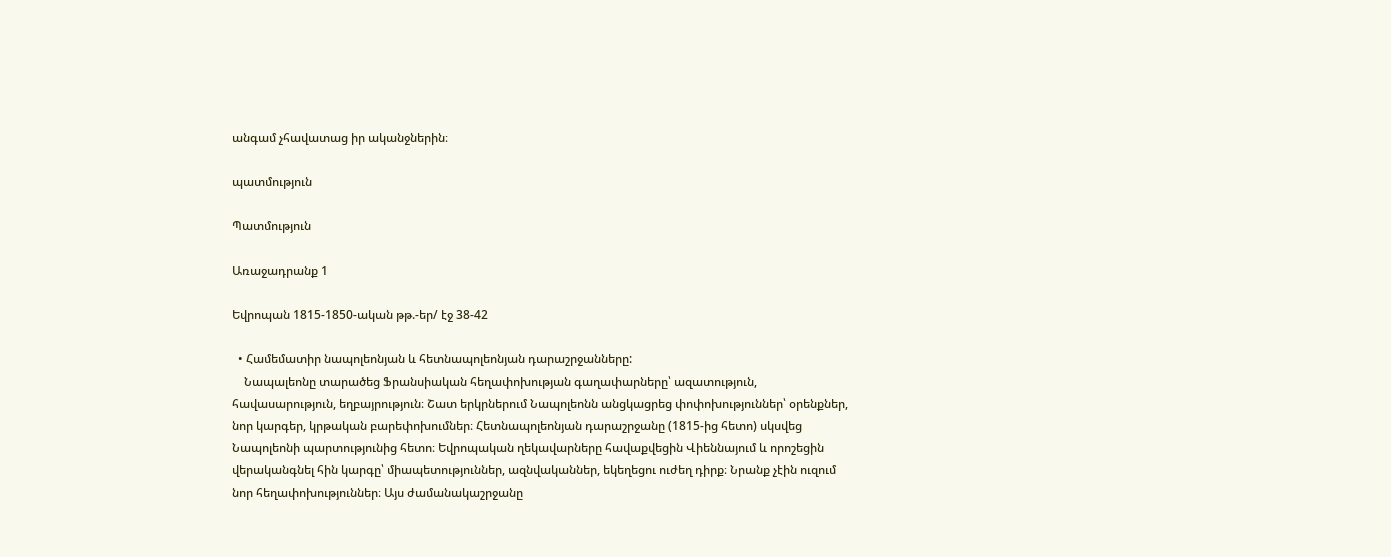անգամ չհավատաց իր ականջներին։

պատմություն

Պատմություն

Առաջադրանք 1

Եվրոպան 1815-1850-ական թթ.-եր/ էջ 38-42

  • Համեմատիր նապոլեոնյան և հետնապոլեոնյան դարաշրջանները:
    Նապալեոնը տարածեց Ֆրանսիական հեղափոխության գաղափարները՝ ազատություն, հավասարություն, եղբայրություն։ Շատ երկրներում Նապոլեոնն անցկացրեց փոփոխություններ՝ օրենքներ, նոր կարգեր, կրթական բարեփոխումներ։ Հետնապոլեոնյան դարաշրջանը (1815-ից հետո) սկսվեց Նապոլեոնի պարտությունից հետո։ Եվրոպական ղեկավարները հավաքվեցին Վիեննայում և որոշեցին վերականգնել հին կարգը՝ միապետություններ, ազնվականներ, եկեղեցու ուժեղ դիրք։ Նրանք չէին ուզում նոր հեղափոխություններ։ Այս ժամանակաշրջանը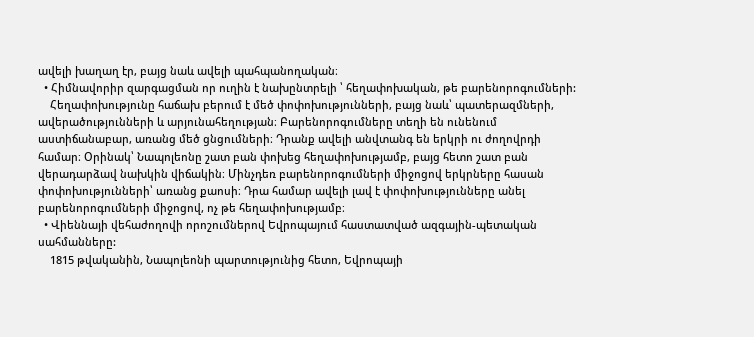ավելի խաղաղ էր, բայց նաև ավելի պահպանողական։
  • Հիմնավորիր զարգացման որ ուղին է նախընտրելի ՝ հեղափոխական, թե բարենորոգումների:
    Հեղափոխությունը հաճախ բերում է մեծ փոփոխությունների, բայց նաև՝ պատերազմների, ավերածությունների և արյունահեղության։ Բարենորոգումները տեղի են ունենում աստիճանաբար, առանց մեծ ցնցումների։ Դրանք ավելի անվտանգ են երկրի ու ժողովրդի համար։ Օրինակ՝ Նապոլեոնը շատ բան փոխեց հեղափոխությամբ, բայց հետո շատ բան վերադարձավ նախկին վիճակին։ Մինչդեռ բարենորոգումների միջոցով երկրները հասան փոփոխությունների՝ առանց քաոսի։ Դրա համար ավելի լավ է փոփոխությունները անել բարենորոգումների միջոցով, ոչ թե հեղափոխությամբ։
  • Վիեննայի վեհաժողովի որոշումներով Եվրոպայում հաստատված ազգային-պետական սահմանները:
    1815 թվականին, Նապոլեոնի պարտությունից հետո, Եվրոպայի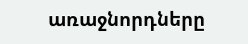առաջնորդները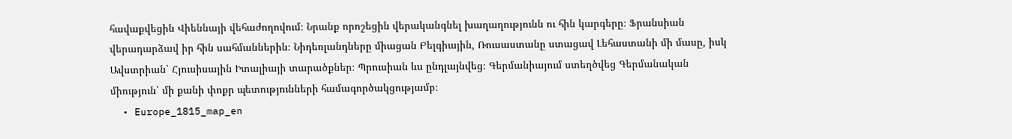հավաքվեցին Վիեննայի վեհաժողովում։ Նրանք որոշեցին վերականգնել խաղաղությունն ու հին կարգերը։ Ֆրանսիան վերադարձավ իր հին սահմաններին։ Նիդեռլանդները միացան Բելգիային, Ռուսաստանը ստացավ Լեհաստանի մի մասը, իսկ Ավստրիան՝ Հյուսիսային Իտալիայի տարածքներ։ Պրուսիան ևս ընդլայնվեց։ Գերմանիայում ստեղծվեց Գերմանական միություն՝ մի քանի փոքր պետությունների համագործակցությամբ։
  • Europe_1815_map_en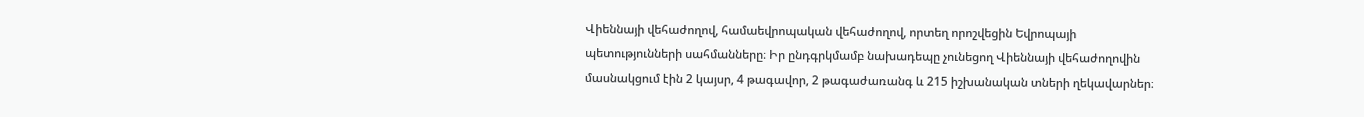Վիեննայի վեհաժողով, համաեվրոպական վեհաժողով, որտեղ որոշվեցին Եվրոպայի պետությունների սահմանները։ Իր ընդգրկմամբ նախադեպը չունեցող Վիեննայի վեհաժողովին մասնակցում էին 2 կայսր, 4 թագավոր, 2 թագաժառանգ և 215 իշխանական տների ղեկավարներ։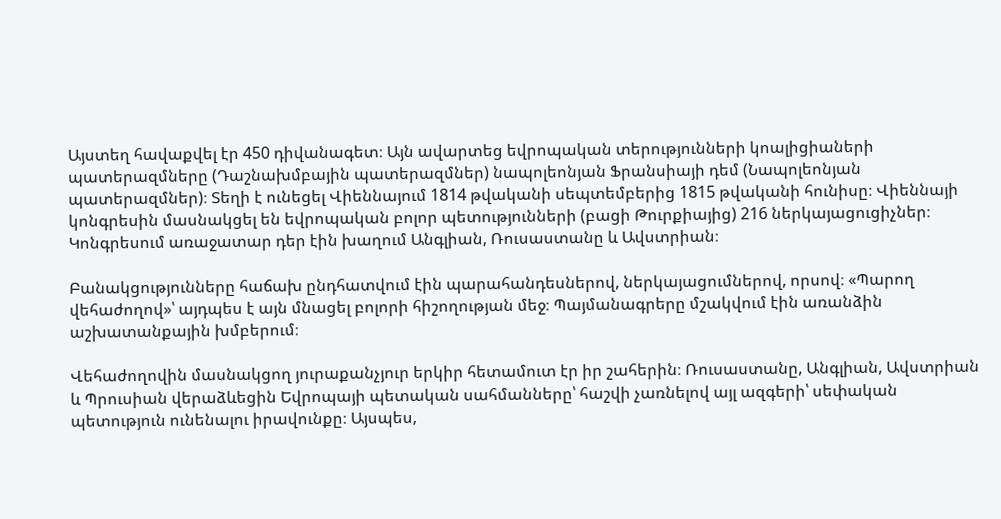Այստեղ հավաքվել էր 450 դիվանագետ։ Այն ավարտեց եվրոպական տերությունների կոալիցիաների պատերազմները (Դաշնախմբային պատերազմներ) նապոլեոնյան Ֆրանսիայի դեմ (Նապոլեոնյան պատերազմներ)։ Տեղի է ունեցել Վիեննայում 1814 թվականի սեպտեմբերից 1815 թվականի հունիսը։ Վիեննայի կոնգրեսին մասնակցել են եվրոպական բոլոր պետությունների (բացի Թուրքիայից) 216 ներկայացուցիչներ։ Կոնգրեսում առաջատար դեր էին խաղում Անգլիան, Ռուսաստանը և Ավստրիան։

Բանակցությունները հաճախ ընդհատվում էին պարահանդեսներով, ներկայացումներով, որսով։ «Պարող վեհաժողով»՝ այդպես է այն մնացել բոլորի հիշողության մեջ։ Պայմանագրերը մշակվում էին առանձին աշխատանքային խմբերում։

Վեհաժողովին մասնակցող յուրաքանչյուր երկիր հետամուտ էր իր շահերին։ Ռուսաստանը, Անգլիան, Ավստրիան և Պրուսիան վերաձևեցին Եվրոպայի պետական սահմանները՝ հաշվի չառնելով այլ ազգերի՝ սեփական պետություն ունենալու իրավունքը։ Այսպես,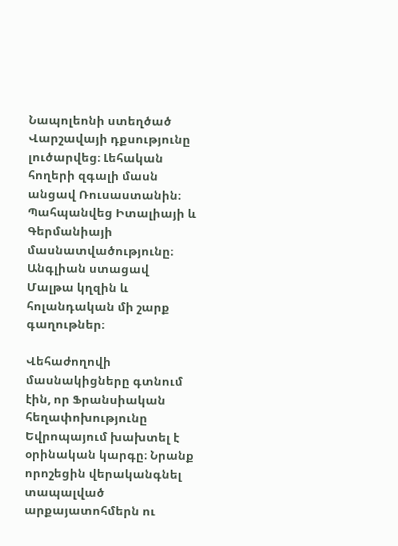Նապոլեոնի ստեղծած Վարշավայի դքսությունը լուծարվեց։ Լեհական հողերի զգալի մասն անցավ Ռուսաստանին։ Պահպանվեց Իտալիայի և Գերմանիայի մասնատվածությունը։ Անգլիան ստացավ Մալթա կղզին և հոլանդական մի շարք գաղութներ։

Վեհաժողովի մասնակիցները գտնում էին, որ Ֆրանսիական հեղափոխությունը Եվրոպայում խախտել է օրինական կարգը։ Նրանք որոշեցին վերականգնել տապալված արքայատոհմերն ու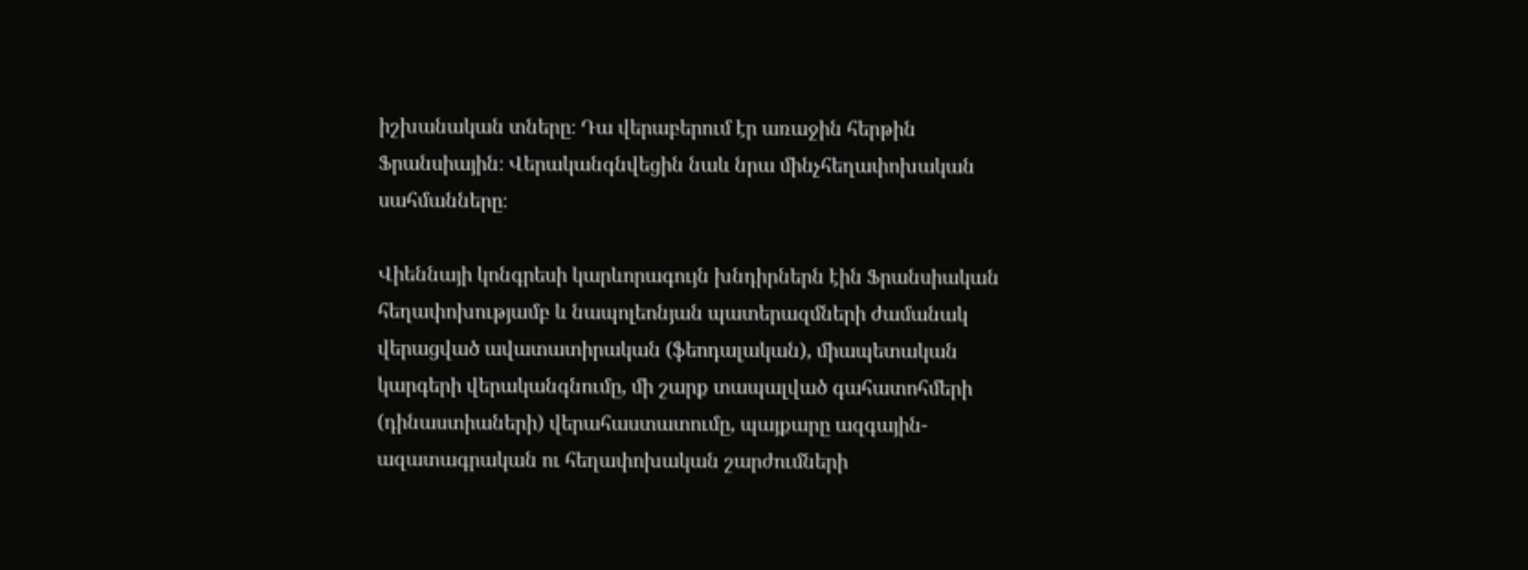իշխանական տները։ Դա վերաբերում էր առաջին հերթին Ֆրանսիային։ Վերականգնվեցին նաև նրա մինչհեղափոխական սահմանները։

Վիեննայի կոնգրեսի կարևորագույն խնդիրներն էին Ֆրանսիական հեղափոխությամբ և նապոլեոնյան պատերազմների ժամանակ վերացված ավատատիրական (ֆեոդալական), միապետական կարգերի վերականգնումը, մի շարք տապալված գահատոհմերի (դինաստիաների) վերահաստատումը, պայքարը ազգային-ազատագրական ու հեղափոխական շարժումների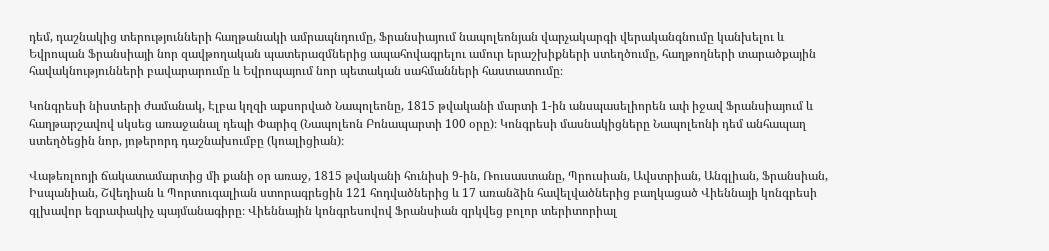դեմ, դաշնակից տերությունների հաղթանակի ամրապնդումը, Ֆրանսիայում նապոլեոնյան վարչակարգի վերականգնումը կանխելու և Եվրոպան Ֆրանսիայի նոր զավթողական պատերազմներից ապահովագրելու ամուր երաշխիքների ստեղծումը, հաղթողների տարածքային հավակնությունների բավարարումը և Եվրոպայում նոր պետական սահմանների հաստատումը։

Կոնգրեսի նիստերի ժամանակ, Էլբա կղզի աքսորված Նապոլեոնը, 1815 թվականի մարտի 1-ին անսպասելիորեն ափ իջավ Ֆրանսիայում և հաղթարշավով սկսեց առաջանալ դեպի Փարիզ (Նապոլեոն Բոնապարտի 100 օրը)։ Կոնգրեսի մասնակիցները Նապոլեոնի դեմ անհապաղ ստեղծեցին նոր, յոթերորդ դաշնախումբը (կոալիցիան)։

Վաթեռլոոյի ճակատամարտից մի քանի օր առաջ, 1815 թվականի հունիսի 9-ին, Ռուսաստանը, Պրուսիան, Ավստրիան, Անգլիան, Ֆրանսիան, Իսպանիան, Շվեդիան և Պորտուգալիան ստորագրեցին 121 հոդվածներից և 17 առանձին հավելվածներից բաղկացած Վիեննայի կոնգրեսի գլխավոր եզրափակիչ պայմանագիրը։ Վիեննային կոնգրեսովով Ֆրանսիան զրկվեց բոլոր տերիտորիալ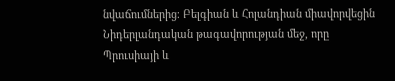նվաճումներից։ Բելգիան և Հոլանդիան միավորվեցին Նիդերլանդական թագավորության մեջ, որը Պրուսիայի և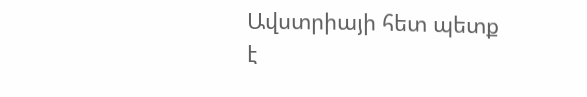Ավստրիայի հետ պետք է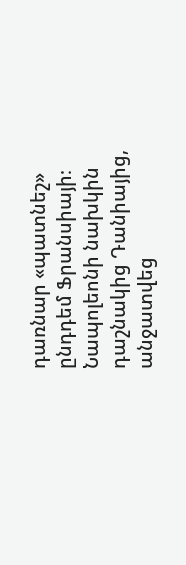դառնար «պատնեշ» ընդդեմ Ֆրանսիայի։ Նապոլեոնի նախկին դաշնակից Դանիայից, անջատվեց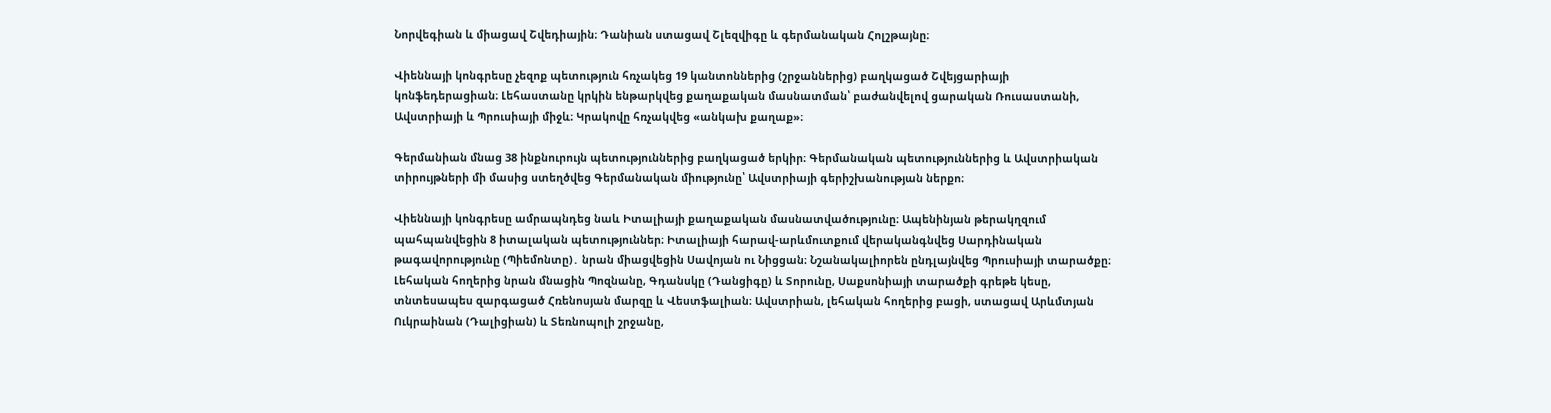Նորվեգիան և միացավ Շվեդիային։ Դանիան ստացավ Շլեզվիգը և գերմանական Հոլշթայնը։

Վիեննայի կոնգրեսը չեզոք պետություն հռչակեց 19 կանտոններից (շրջաններից) բաղկացած Շվեյցարիայի կոնֆեդերացիան։ Լեհաստանը կրկին ենթարկվեց քաղաքական մասնատման՝ բաժանվելով ցարական Ռուսաստանի, Ավստրիայի և Պրուսիայի միջև։ Կրակովը հռչակվեց «անկախ քաղաք»։

Գերմանիան մնաց 38 ինքնուրույն պետություններից բաղկացած երկիր։ Գերմանական պետություններից և Ավստրիական տիրույթների մի մասից ստեղծվեց Գերմանական միությունը՝ Ավստրիայի գերիշխանության ներքո։

Վիեննայի կոնգրեսը ամրապնդեց նաև Իտալիայի քաղաքական մասնատվածությունը։ Ապենինյան թերակղզում պահպանվեցին 8 իտալական պետություններ։ Իտալիայի հարավ-արևմուտքում վերականգնվեց Սարդինական թագավորությունը (Պիեմոնտը)․ նրան միացվեցին Սավոյան ու Նիցցան։ Նշանակալիորեն ընդլայնվեց Պրուսիայի տարածքը։ Լեհական հողերից նրան մնացին Պոզնանը, Գդանսկը (Դանցիգը) և Տորունը, Սաքսոնիայի տարածքի գրեթե կեսը, տնտեսապես զարգացած Հռենոսյան մարզը և Վեստֆալիան։ Ավստրիան, լեհական հողերից բացի, ստացավ Արևմտյան Ուկրաինան (Դալիցիան) և Տեռնոպոլի շրջանը,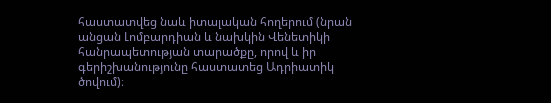հաստատվեց նաև իտալական հողերում (նրան անցան Լոմբարդիան և նախկին Վենետիկի հանրապետության տարածքը, որով և իր գերիշխանությունը հաստատեց Ադրիատիկ ծովում)։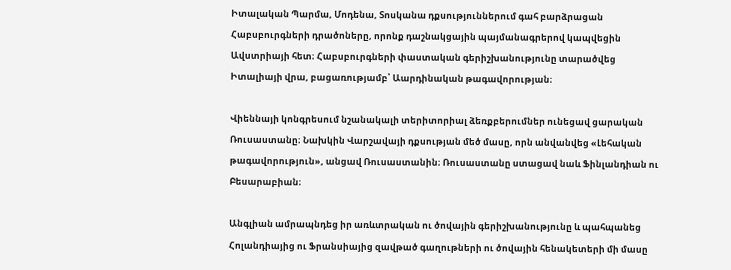Իտալական Պարմա, Մոդենա, Տոսկանա դքսություններում գահ բարձրացան Հաբսբուրգների դրածոները, որոնք դաշնակցային պայմանագրերով կապվեցին Ավստրիայի հետ։ Հաբսբուրգների փաստական գերիշխանությունը տարածվեց Իտալիայի վրա, բացառությամբ՝ Աարդինական թագավորության։

Վիեննայի կոնգրեսում նշանակալի տերիտորիալ ձեռքբերումներ ունեցավ ցարական Ռուսաստանը։ Նախկին Վարշավայի դքսության մեծ մասը, որն անվանվեց «Լեհական թագավորություն», անցավ Ռուսաստանին։ Ռուսաստանը ստացավ նաև Ֆինլանդիան ու Բեսարաբիան։

Անգլիան ամրապնդեց իր առևտրական ու ծովային գերիշխանությունը և պահպանեց Հոլանդիայից ու Ֆրանսիայից զավթած գաղութների ու ծովային հենակետերի մի մասը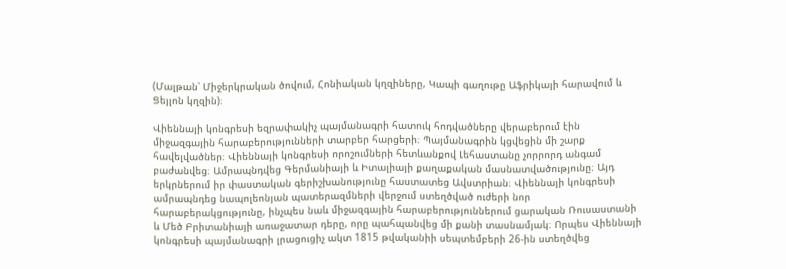(Մալթան՝ Միջերկրական ծովում, Հոնիական կղզիները, Կապի գաղութը Աֆրիկայի հարավում և Ցեյլոն կղզին)։

Վիեննայի կոնգրեսի եզրափակիչ պայմանագրի հատուկ հոդվածները վերաբերում էին միջազգային հարաբերությունների տարբեր հարցերի։ Պայմանագրին կցվեցին մի շարք հավելվածներ։ Վիեննայի կոնգրեսի որոշումների հետևանքով Լեհաստանը չորրորդ անգամ բաժանվեց։ Ամրապնդվեց Գերմանիայի և Իտալիայի քաղաքական մասնատվածությունը։ Այդ երկրներում իր փաստական գերիշխանությունը հաստատեց Ավստրիան։ Վիեննայի կոնգրեսի ամրապնդեց նապոլեոնյան պատերազմների վերջում ստեղծված ուժերի նոր հարաբերակցությունը, ինչպես նաև միջազգային հարաբերություններում ցարական Ռուսաստանի և Մեծ Բրիտանիայի առաջատար դերը, որը պահպանվեց մի քանի տասնամյակ։ Որպես Վիեննայի կոնգրեսի պայմանագրի լրացուցիչ ակտ 1815 թվականիի սեպտեմբերի 26-ին ստեղծվեց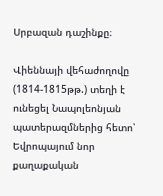Սրբազան դաշինքը։

Վիեննայի վեհաժողովը (1814-1815թթ.) տեղի է ունեցել Նապոլեոնյան պատերազմներից հետո՝ Եվրոպայում նոր քաղաքական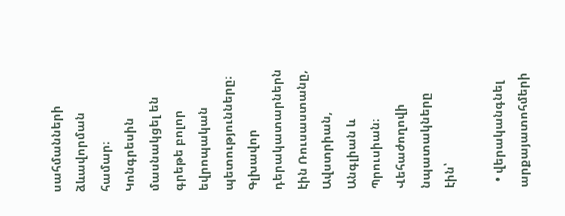սահմանների ձևավորման համար։ Կոնգրեսին մասնակցել են գրեթե բոլոր եվրոպական պետությունները։ Գլխավոր դերակատարներն էին Ռուսաստանը, Ավստրիան, Անգլիան և Պրուսիան։
Վեհաժողովի նպատակները էին՝

  • վերականգնել արքայատոհմերի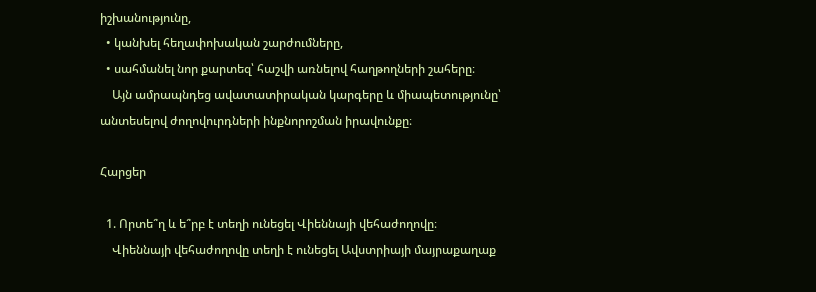իշխանությունը,
  • կանխել հեղափոխական շարժումները,
  • սահմանել նոր քարտեզ՝ հաշվի առնելով հաղթողների շահերը։
    Այն ամրապնդեց ավատատիրական կարգերը և միապետությունը՝ անտեսելով ժողովուրդների ինքնորոշման իրավունքը։

Հարցեր

  1. Որտե՞ղ և ե՞րբ է տեղի ունեցել Վիեննայի վեհաժողովը։
    Վիեննայի վեհաժողովը տեղի է ունեցել Ավստրիայի մայրաքաղաք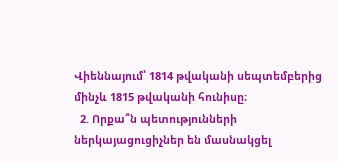Վիեննայում՝ 1814 թվականի սեպտեմբերից մինչև 1815 թվականի հունիսը։
  2. Որքա՞ն պետությունների ներկայացուցիչներ են մասնակցել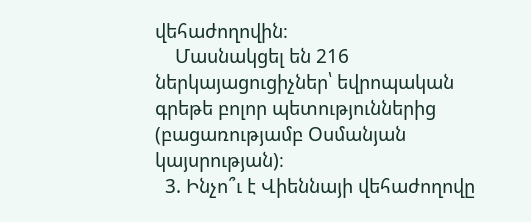վեհաժողովին։
    Մասնակցել են 216 ներկայացուցիչներ՝ եվրոպական գրեթե բոլոր պետություններից (բացառությամբ Օսմանյան կայսրության)։
  3. Ինչո՞ւ է Վիեննայի վեհաժողովը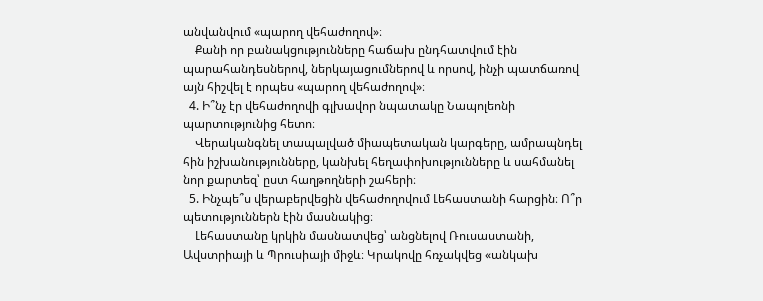անվանվում «պարող վեհաժողով»։
    Քանի որ բանակցությունները հաճախ ընդհատվում էին պարահանդեսներով, ներկայացումներով և որսով, ինչի պատճառով այն հիշվել է որպես «պարող վեհաժողով»։
  4. Ի՞նչ էր վեհաժողովի գլխավոր նպատակը Նապոլեոնի պարտությունից հետո։
    Վերականգնել տապալված միապետական կարգերը, ամրապնդել հին իշխանությունները, կանխել հեղափոխությունները և սահմանել նոր քարտեզ՝ ըստ հաղթողների շահերի։
  5. Ինչպե՞ս վերաբերվեցին վեհաժողովում Լեհաստանի հարցին։ Ո՞ր պետություններն էին մասնակից։
    Լեհաստանը կրկին մասնատվեց՝ անցնելով Ռուսաստանի, Ավստրիայի և Պրուսիայի միջև։ Կրակովը հռչակվեց «անկախ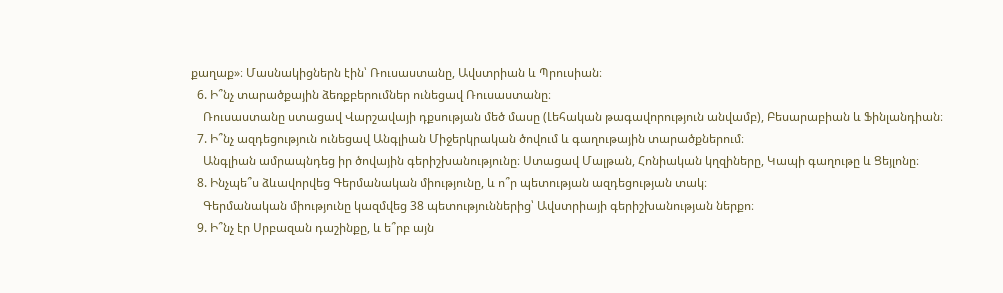քաղաք»։ Մասնակիցներն էին՝ Ռուսաստանը, Ավստրիան և Պրուսիան։
  6. Ի՞նչ տարածքային ձեռքբերումներ ունեցավ Ռուսաստանը։
    Ռուսաստանը ստացավ Վարշավայի դքսության մեծ մասը (Լեհական թագավորություն անվամբ), Բեսարաբիան և Ֆինլանդիան։
  7. Ի՞նչ ազդեցություն ունեցավ Անգլիան Միջերկրական ծովում և գաղութային տարածքներում։
    Անգլիան ամրապնդեց իր ծովային գերիշխանությունը։ Ստացավ Մալթան, Հոնիական կղզիները, Կապի գաղութը և Ցեյլոնը։
  8. Ինչպե՞ս ձևավորվեց Գերմանական միությունը, և ո՞ր պետության ազդեցության տակ։
    Գերմանական միությունը կազմվեց 38 պետություններից՝ Ավստրիայի գերիշխանության ներքո։
  9. Ի՞նչ էր Սրբազան դաշինքը, և ե՞րբ այն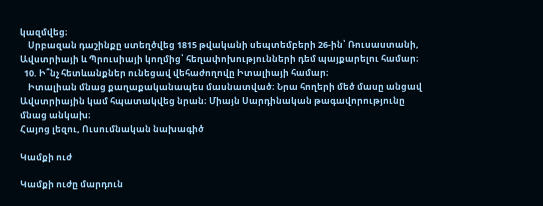կազմվեց։
    Սրբազան դաշինքը ստեղծվեց 1815 թվականի սեպտեմբերի 26-ին՝ Ռուսաստանի, Ավստրիայի և Պրուսիայի կողմից՝ հեղափոխությունների դեմ պայքարելու համար։
  10. Ի՞նչ հետևանքներ ունեցավ վեհաժողովը Իտալիայի համար։
    Իտալիան մնաց քաղաքականապես մասնատված։ Նրա հողերի մեծ մասը անցավ Ավստրիային կամ հպատակվեց նրան։ Միայն Սարդինական թագավորությունը մնաց անկախ։
Հայոց լեզու, Ուսումնական նախագիծ

Կամքի ուժ

Կամքի ուժը մարդուն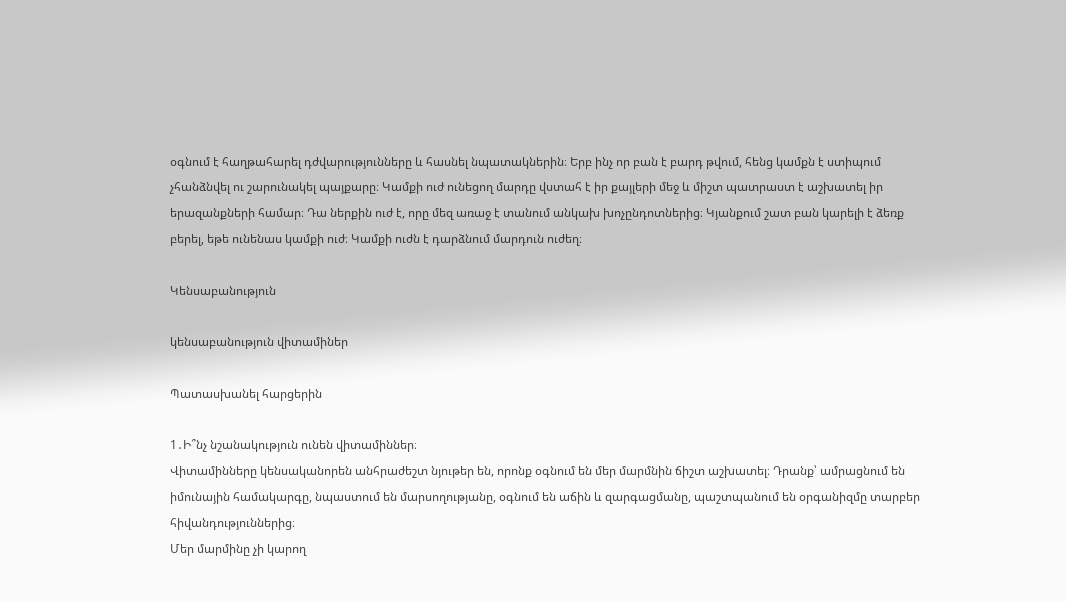օգնում է հաղթահարել դժվարությունները և հասնել նպատակներին։ Երբ ինչ որ բան է բարդ թվում, հենց կամքն է ստիպում չհանձնվել ու շարունակել պայքարը։ Կամքի ուժ ունեցող մարդը վստահ է իր քայլերի մեջ և միշտ պատրաստ է աշխատել իր երազանքների համար։ Դա ներքին ուժ է, որը մեզ առաջ է տանում անկախ խոչընդոտներից։ Կյանքում շատ բան կարելի է ձեռք բերել, եթե ունենաս կամքի ուժ։ Կամքի ուժն է դարձնում մարդուն ուժեղ։

Կենսաբանություն

կենսաբանություն վիտամիներ

Պատասխանել հարցերին

1․Ի՞նչ նշանակություն ունեն վիտամիններ։
Վիտամինները կենսականորեն անհրաժեշտ նյութեր են, որոնք օգնում են մեր մարմնին ճիշտ աշխատել։ Դրանք՝ ամրացնում են իմունային համակարգը, նպաստում են մարսողությանը, օգնում են աճին և զարգացմանը, պաշտպանում են օրգանիզմը տարբեր հիվանդություններից։
Մեր մարմինը չի կարող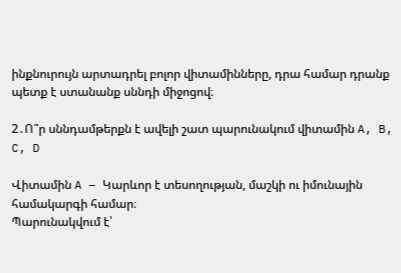ինքնուրույն արտադրել բոլոր վիտամինները, դրա համար դրանք պետք է ստանանք սննդի միջոցով։

2․Ո՞ր սննդամթերքն է ավելի շատ պարունակում վիտամին A, B, C, D

Վիտամին A – Կարևոր է տեսողության, մաշկի ու իմունային համակարգի համար։
Պարունակվում է՝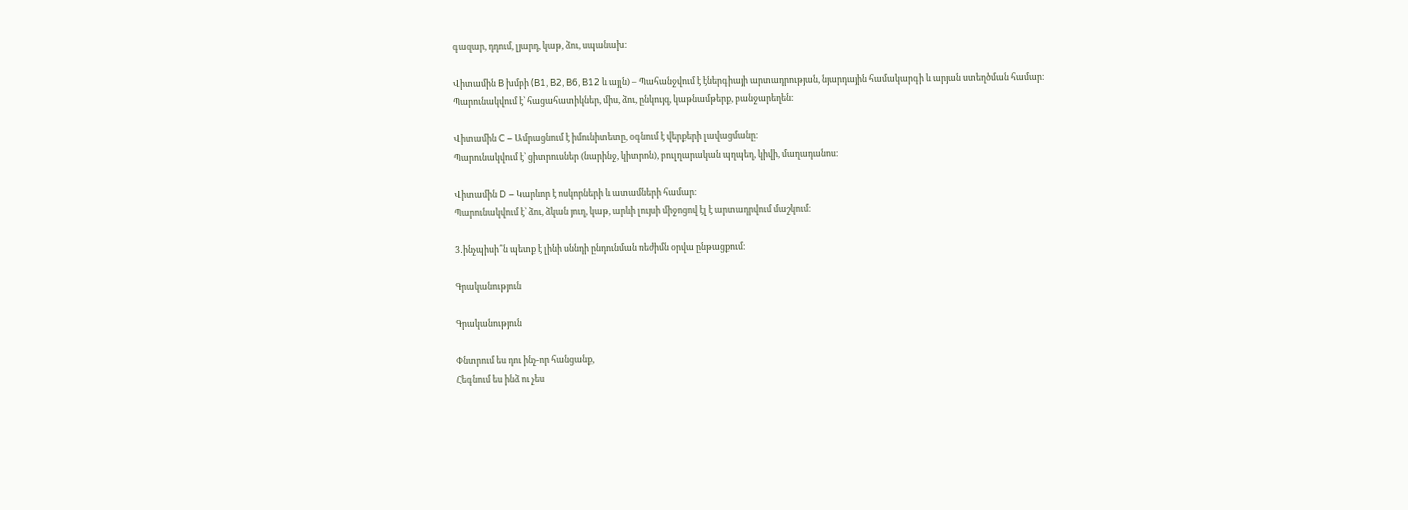գազար, դդում, լյարդ, կաթ, ձու, սպանախ։

Վիտամին B խմբի (B1, B2, B6, B12 և այլն) – Պահանջվում է էներգիայի արտադրության, նյարդային համակարգի և արյան ստեղծման համար։
Պարունակվում է՝ հացահատիկներ, միս, ձու, ընկույզ, կաթնամթերք, բանջարեղեն։

Վիտամին C – Ամրացնում է իմունիտետը, օգնում է վերքերի լավացմանը։
Պարունակվում է՝ ցիտրուսներ (նարինջ, կիտրոն), բուլղարական պղպեղ, կիվի, մաղադանոս։

Վիտամին D – Կարևոր է ոսկորների և ատամների համար։
Պարունակվում է՝ ձու, ձկան յուղ, կաթ, արևի լույսի միջոցով էլ է արտադրվում մաշկում։

3․ինչպիսի՞ն պետք է լինի սննդի ընդունման ռեժիմն օրվա ընթացքում։

Գրականություն

Գրականություն

Փնտրում ես դու ինչ-որ հանցանք,
Հեգնում ես ինձ ու չես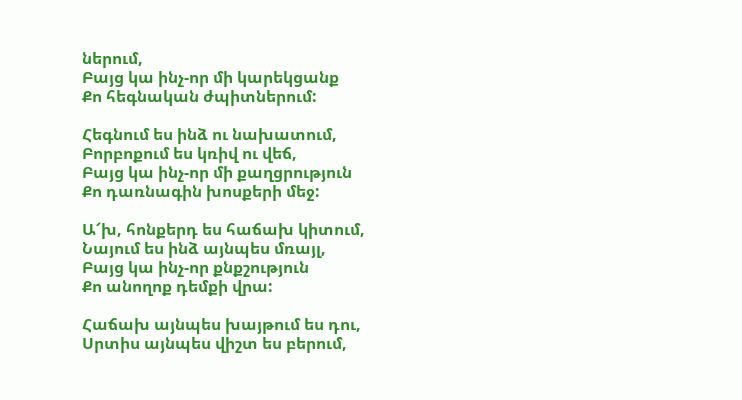ներում,
Բայց կա ինչ-որ մի կարեկցանք
Քո հեգնական ժպիտներում:

Հեգնում ես ինձ ու նախատում,
Բորբոքում ես կռիվ ու վեճ,
Բայց կա ինչ-որ մի քաղցրություն
Քո դառնագին խոսքերի մեջ:

Ա՜խ, հոնքերդ ես հաճախ կիտում,
Նայում ես ինձ այնպես մռայլ,
Բայց կա ինչ-որ քնքշություն
Քո անողոք դեմքի վրա:

Հաճախ այնպես խայթում ես դու,
Սրտիս այնպես վիշտ ես բերում,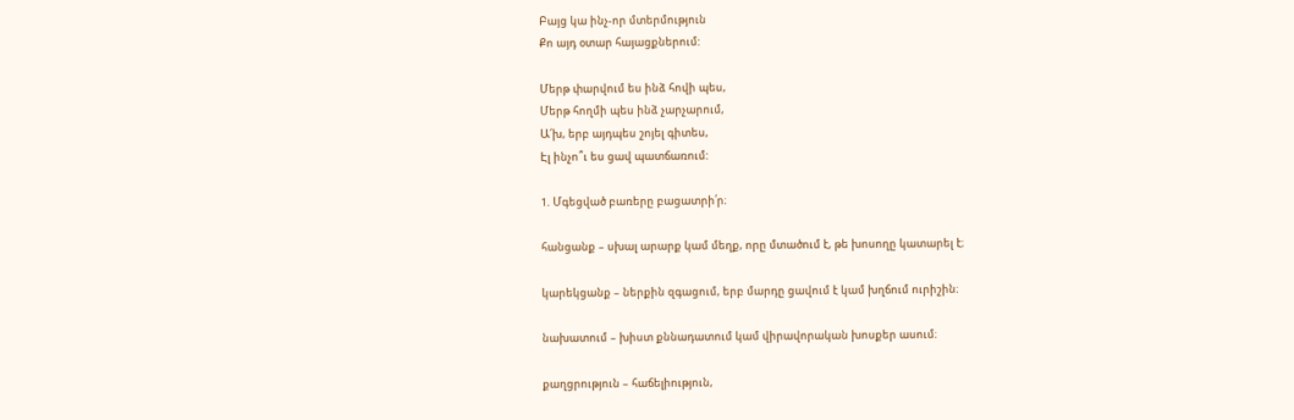Բայց կա ինչ-որ մտերմություն
Քո այդ օտար հայացքներում:

Մերթ փարվում ես ինձ հովի պես,
Մերթ հողմի պես ինձ չարչարում,
Ա՜խ, երբ այդպես շոյել գիտես,
Էլ ինչո՞ւ ես ցավ պատճառում:

1. Մգեցված բառերը բացատրի՛ր։

հանցանք – սխալ արարք կամ մեղք, որը մտածում է, թե խոսողը կատարել է։

կարեկցանք – ներքին զգացում, երբ մարդը ցավում է կամ խղճում ուրիշին։

նախատում – խիստ քննադատում կամ վիրավորական խոսքեր ասում։

քաղցրություն – հաճելիություն,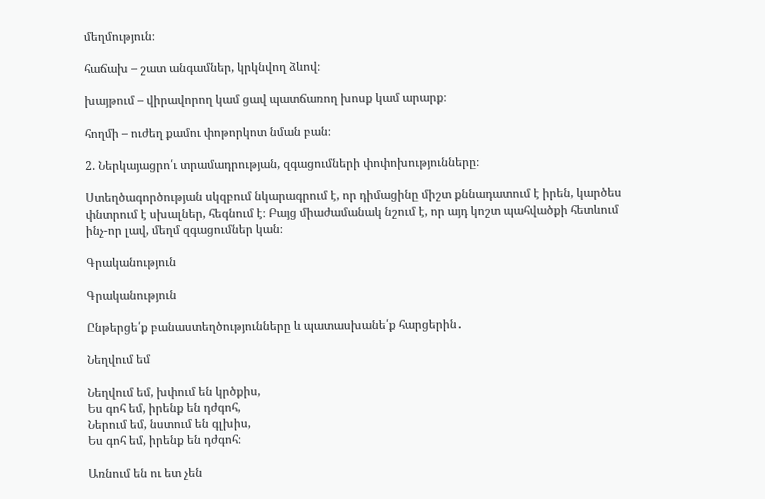մեղմություն։

հաճախ – շատ անգամներ, կրկնվող ձևով։

խայթում – վիրավորող կամ ցավ պատճառող խոսք կամ արարք։

հողմի – ուժեղ քամու փոթորկոտ նման բան։

2. Ներկայացրո՛ւ տրամադրության, զգացումների փոփոխությունները։

Ստեղծագործության սկզբում նկարագրում է, որ դիմացինը միշտ քննադատում է իրեն, կարծես փնտրում է սխալներ, հեգնում է։ Բայց միաժամանակ նշում է, որ այդ կոշտ պահվածքի հետևում ինչ-որ լավ, մեղմ զգացումներ կան։

Գրականություն

Գրականություն

Ընթերցե՛ք բանաստեղծությունները և պատասխանե՛ք հարցերին․

Նեղվում եմ

Նեղվում եմ, խփում են կրծքիս,
Ես գոհ եմ, իրենք են դժգոհ,
Ներում եմ, նստում են գլխիս,
Ես գոհ եմ, իրենք են դժգոհ։

Առնում են ու ետ չեն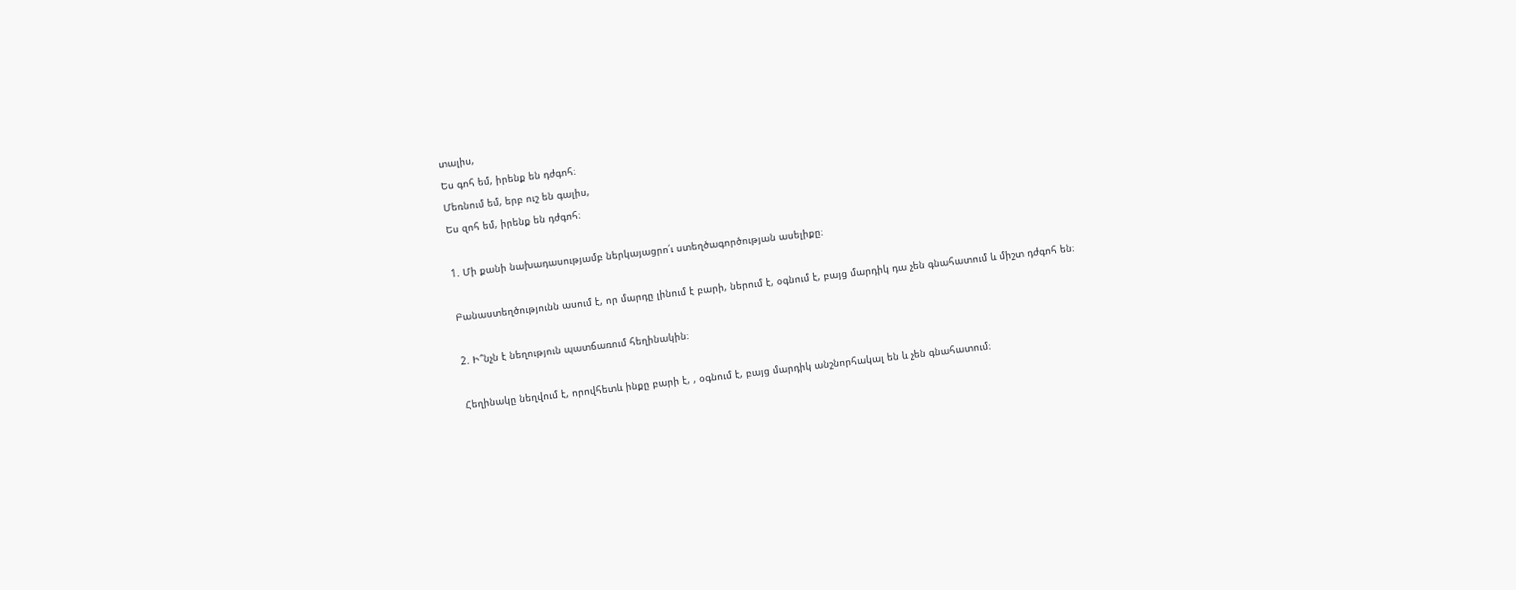տալիս,
Ես գոհ եմ, իրենք են դժգոհ։
Մեռնում եմ, երբ ուշ են գալիս,
Ես զոհ եմ, իրենք են դժգոհ։

1. Մի քանի նախադասությամբ ներկայացրո՛ւ ստեղծագործության ասելիքը։

Բանաստեղծությունն ասում է, որ մարդը լինում է բարի, ներում է, օգնում է, բայց մարդիկ դա չեն գնահատում և միշտ դժգոհ են։

2. Ի՞նչն է նեղություն պատճառում հեղինակին։

Հեղինակը նեղվում է, որովհետև ինքը բարի է, , օգնում է, բայց մարդիկ անշնորհակալ են և չեն գնահատում։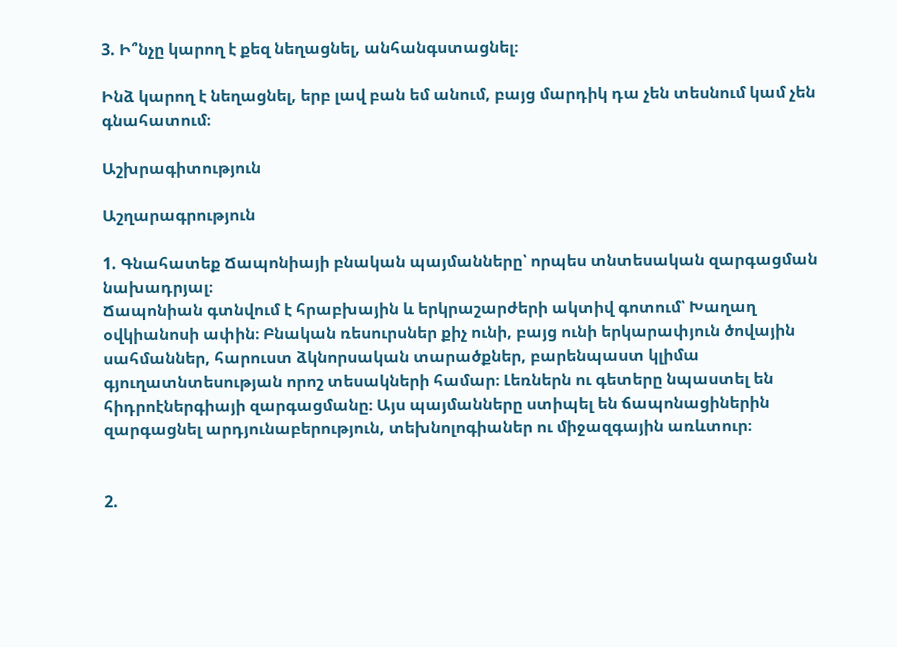3. Ի՞նչը կարող է քեզ նեղացնել, անհանգստացնել։

Ինձ կարող է նեղացնել, երբ լավ բան եմ անում, բայց մարդիկ դա չեն տեսնում կամ չեն գնահատում։

Աշխրագիտություն

Աշղարագրություն

1. Գնահատեք Ճապոնիայի բնական պայմանները՝ որպես տնտեսական զարգացման նախադրյալ։
Ճապոնիան գտնվում է հրաբխային և երկրաշարժերի ակտիվ գոտում՝ Խաղաղ օվկիանոսի ափին։ Բնական ռեսուրսներ քիչ ունի, բայց ունի երկարափյուն ծովային սահմաններ, հարուստ ձկնորսական տարածքներ, բարենպաստ կլիմա գյուղատնտեսության որոշ տեսակների համար։ Լեռներն ու գետերը նպաստել են հիդրոէներգիայի զարգացմանը։ Այս պայմանները ստիպել են ճապոնացիներին զարգացնել արդյունաբերություն, տեխնոլոգիաներ ու միջազգային առևտուր։


2.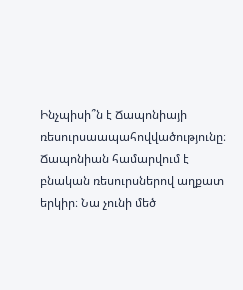Ինչպիսի՞ն է Ճապոնիայի ռեսուրսաապահովվածությունը։
Ճապոնիան համարվում է բնական ռեսուրսներով աղքատ երկիր։ Նա չունի մեծ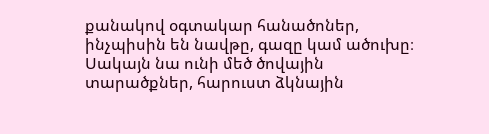քանակով օգտակար հանածոներ, ինչպիսին են նավթը, գազը կամ ածուխը։ Սակայն նա ունի մեծ ծովային տարածքներ, հարուստ ձկնային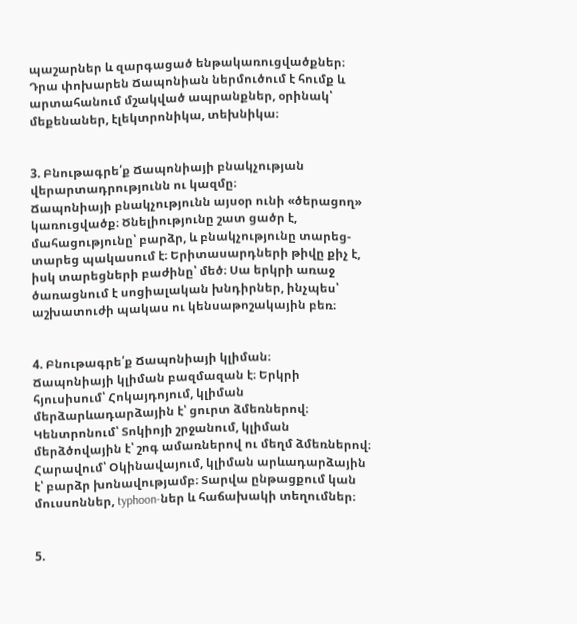պաշարներ և զարգացած ենթակառուցվածքներ։ Դրա փոխարեն Ճապոնիան ներմուծում է հումք և արտահանում մշակված ապրանքներ, օրինակ՝ մեքենաներ, էլեկտրոնիկա, տեխնիկա։


3. Բնութագրե՛ք Ճապոնիայի բնակչության վերարտադրությունն ու կազմը։
Ճապոնիայի բնակչությունն այսօր ունի «ծերացող» կառուցվածք։ Ծնելիությունը շատ ցածր է, մահացությունը՝ բարձր, և բնակչությունը տարեց-տարեց պակասում է։ Երիտասարդների թիվը քիչ է, իսկ տարեցների բաժինը՝ մեծ։ Սա երկրի առաջ ծառացնում է սոցիալական խնդիրներ, ինչպես՝ աշխատուժի պակաս ու կենսաթոշակային բեռ։


4. Բնութագրե՛ք Ճապոնիայի կլիման։
Ճապոնիայի կլիման բազմազան է։ Երկրի հյուսիսում՝ Հոկայդոյում, կլիման մերձարևադարձային է՝ ցուրտ ձմեռներով։ Կենտրոնում՝ Տոկիոյի շրջանում, կլիման մերձծովային է՝ շոգ ամառներով ու մեղմ ձմեռներով։ Հարավում՝ Օկինավայում, կլիման արևադարձային է՝ բարձր խոնավությամբ։ Տարվա ընթացքում կան մուսսոններ, typhoon-ներ և հաճախակի տեղումներ։


5.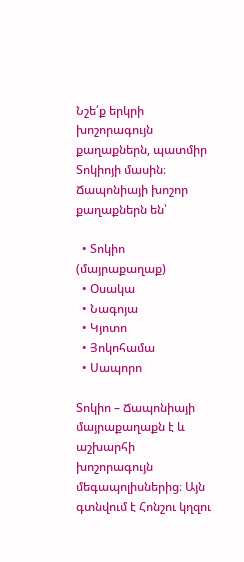Նշե՛ք երկրի խոշորագույն քաղաքներն, պատմիր Տոկիոյի մասին։
Ճապոնիայի խոշոր քաղաքներն են՝

  • Տոկիո (մայրաքաղաք)
  • Օսակա
  • Նագոյա
  • Կյոտո
  • Յոկոհամա
  • Սապորո

Տոկիո – Ճապոնիայի մայրաքաղաքն է և աշխարհի խոշորագույն մեգապոլիսներից։ Այն գտնվում է Հոնշու կղզու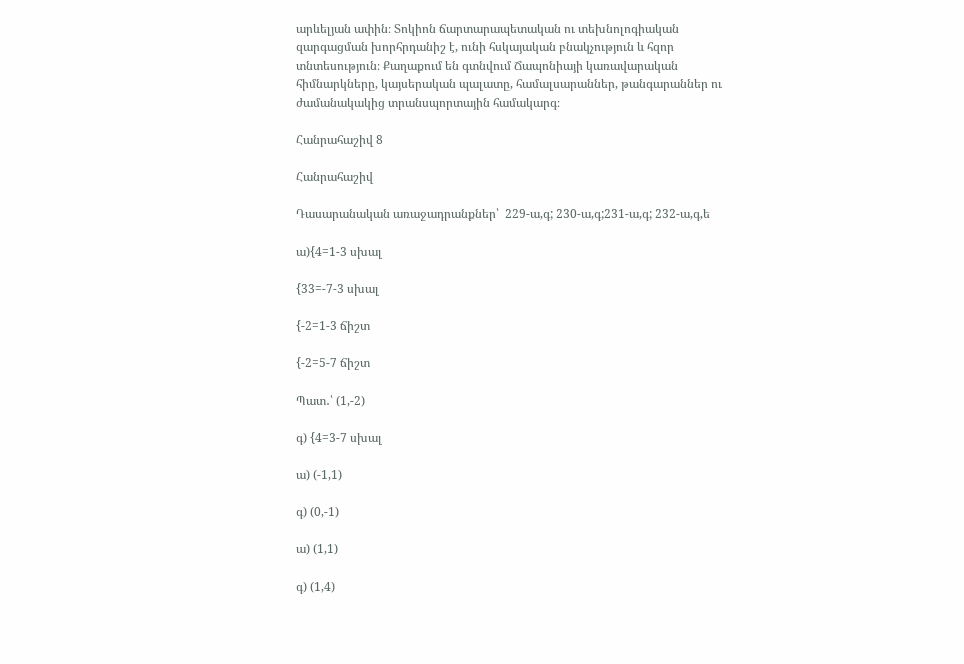արևելյան ափին։ Տոկիոն ճարտարապետական ու տեխնոլոգիական զարգացման խորհրդանիշ է, ունի հսկայական բնակչություն և հզոր տնտեսություն։ Քաղաքում են գտնվում Ճապոնիայի կառավարական հիմնարկները, կայսերական պալատը, համալսարաններ, թանգարաններ ու ժամանակակից տրանսպորտային համակարգ։

Հանրահաշիվ 8

Հանրահաշիվ

Դասարանական առաջադրանքներ՝  229-ա,գ; 230-ա,գ;231-ա,գ; 232-ա,գ,ե

ա){4=1-3 սխալ

{33=-7-3 սխալ

{-2=1-3 ճիշտ

{-2=5-7 ճիշտ

Պատ․՝ (1,-2)

գ) {4=3-7 սխալ

ա) (-1,1)

գ) (0,-1)

ա) (1,1)

գ) (1,4)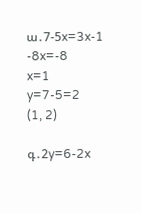ա․7-5x=3x-1
-8x=-8
x=1
y=7-5=2
(1, 2)

գ․2y=6-2x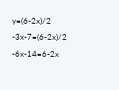y=(6-2x)/2
-3x-7=(6-2x)/2
-6x-14=6-2x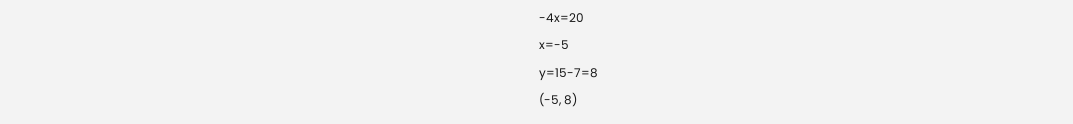-4x=20
x=-5
y=15-7=8
(-5, 8)